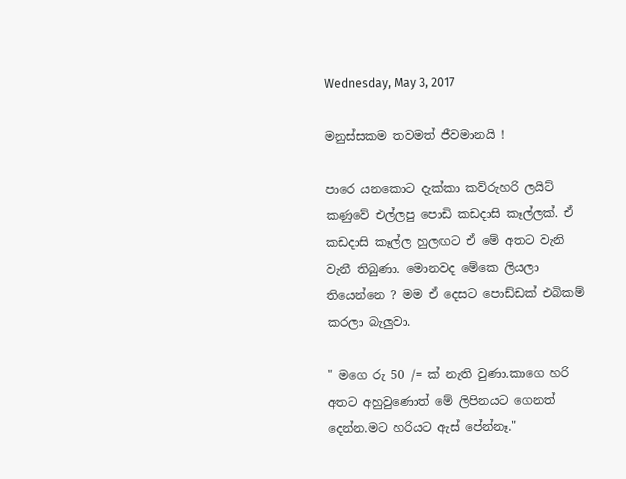Wednesday, May 3, 2017

මනුස්සකම තවමත් ජීවමානයි !

පාරෙ යනකොට දැක්කා කව්රුහරි ලයිට් කණුවේ එල්ලපු පොඩි කඩදාසි කෑල්ලක්. ඒ කඩදාසි කෑල්ල හුලඟට ඒ මේ අතට වැනි වැනී තිබුණා. මොනවද මේකෙ ලියලා තියෙන්නෙ ? මම ඒ දෙසට පොඩ්ඩක් එබිකම් කරලා බැලුවා.

" මගෙ රු 50 /= ක් නැති වුණා.කාගෙ හරි අතට අහුවුණොත් මේ ලිපිනයට ගෙනත් දෙන්න.මට හරියට ඇස් පේන්නෑ."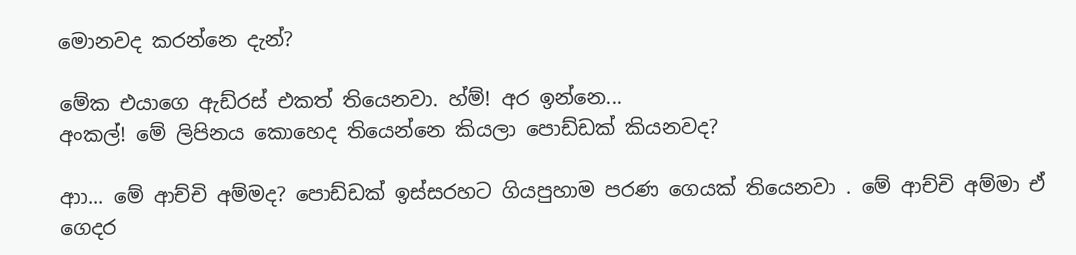මොනවද කරන්නෙ දැන්?

මේක එයාගෙ ඇඩ්රස් එකත් තියෙනවා. හ්ම්! අර ඉන්නෙ...
අංකල්! මේ ලිපිනය කොහෙද තියෙන්නෙ කියලා පොඩ්ඩක් කියනවද?

ආා... මේ ආච්චි අම්මද? පොඩ්ඩක් ඉස්සරහට ගියපුහාම පරණ ගෙයක් තියෙනවා . මේ ආච්චි අම්මා ඒ ගෙදර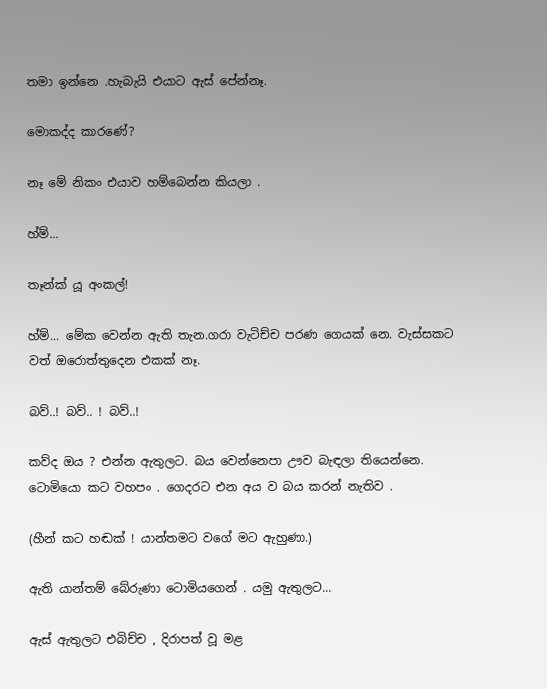තමා ඉන්නෙ .හැබැයි එයාට ඇස් පේන්නෑ.

මොකද්ද කාරණේ?

නෑ මේ නිකං එයාව හම්බෙන්න කියලා .

හ්ම්...

තෑන්ක්‍ යූ අංකල්!

හ්ම්... මේක වෙන්න ඇති තැන.ගරා වැටිච්ච පරණ ගෙයක් නෙ. වැස්සකට වත් ඔරොත්තුදෙන එකක් නෑ.

බව්..! බව්.. ! බව්..!

කව්ද ඔය ? එන්න ඇතුලට. බය වෙන්නෙපා ඌව බැඳලා තියෙන්නෙ. ටොමියො කට වහපං . ගෙදරට එන අය ව බය කරන් නැතිව .

(හීන් කට හඬක් ! යාන්තමට වගේ මට ඇහුණා.)

ඇති යාන්තම් බේරුණා ටොමියගෙන් . යමු ඇතුලට...

ඇස් ඇතුලට එබිච්ච , දිරාපත් වූ මළ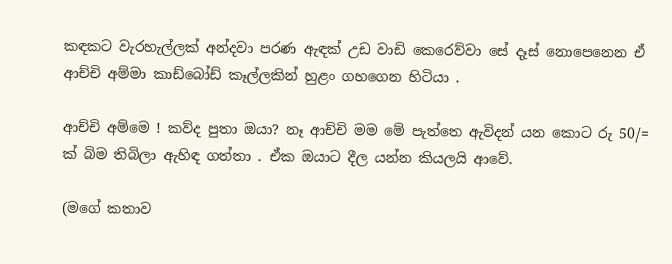කඳකට වැරහැල්ලක් අන්දවා පරණ ඇඳක් උඩ වාඩි කෙරෙව්වා සේ දෑස් නොපෙනෙන ඒ ආච්චි අම්මා කාඩ්බෝඩ් කෑල්ලකින් හුළං ගහගෙන හිටියා .

ආච්චි අම්මෙ ! කව්ද පුතා ඔයා? නෑ ආච්චි මම මේ පැත්තෙ ඇවිදන් යන කොට රු 50/= ක් බිම තිබිලා ඇහිඳ ගත්තා . ඒක ඔයාට දීල යන්න කියලයි ආවේ.

(මගේ කතාව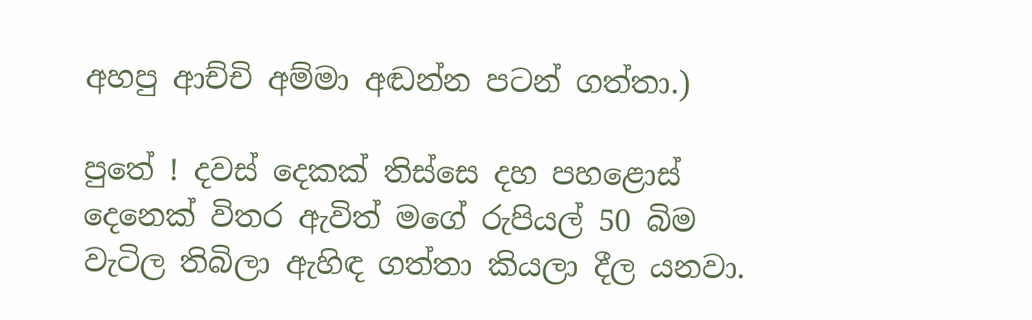අහපු ආච්චි අම්මා අඬන්න පටන් ගත්තා.)

පුතේ ! දවස් දෙකක් තිස්සෙ දහ පහළොස් දෙනෙක් විතර ඇවිත් මගේ රුපියල් 50 බිම වැටිල තිබිලා ඇහිඳ ගත්තා කියලා දීල යනවා.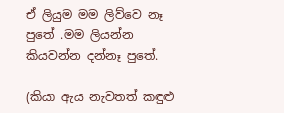ඒ ලියුම මම ලිව්වෙ නෑ පුතේ .මම ලියන්න කියවන්න දන්නෑ පුතේ.

(කියා ඇය නැවතත් කඳුළු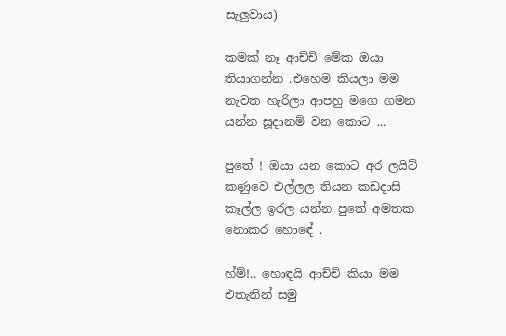සැලුවාය)

කමක් නෑ ආච්චි මේක ඔයා තියාගන්න .එහෙම කියලා මම නැවත හැරිලා ආපහු මගෙ ගමන යන්න සූදානම් වන කොට ...

පුතේ ! ඔයා යන කොට අර ලයිට් කණුවෙ එල්ලල තියන කඩදාසි කෑල්ල ඉරල යන්න පුතේ අමතක නොකර හොඳේ .

හ්ම්!.. හොඳයි ආච්චි කියා මම එතැනින් සමු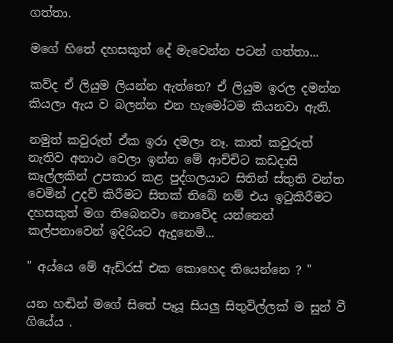ගත්තා.

මගේ හිතේ දහසකුත් දේ මැවෙන්න පටන් ගත්තා...

කව්ද ඒ ලියුම ලියන්න ඇත්තෙ? ඒ ලියුම ඉරල දමන්න කියලා ඇය ව බලන්න එන හැමෝටම කියනවා ඇති.

නමුත් කවුරුත් ඒක ඉරා දමලා නෑ. කාත් කවුරුත් නැතිව අනාථ වෙලා ඉන්න මේ ආච්චිට කඩදාසි කෑල්ලකින් උපකාර කළ පුද්ගලයාට සිතින් ස්තුති වන්ත වෙමින් උදව් කිරීමට සිතක් තිබේ නම් එය ඉටුකිරීමට දහසකුත් මග තිබෙනවා නොවේද යන්නෙන් කල්පනාවෙන් ඉදිරියට ඇදුනෙමි...

" අය්යෙ මේ ඇඩ්රස් එක කොහෙද තියෙන්නෙ ? "

යන හඬින් මගේ සිතේ පෑයූ සියලු සිතුවිල්ලක් ම සුන් වී ගියේය .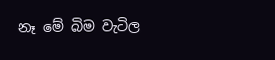නෑ මේ බිම වැටිල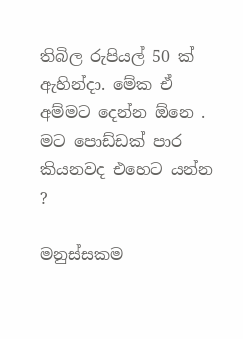තිබිල රුපියල් 50 ක් ඇහින්දා. මේක ඒ අම්මට දෙන්න ඕනෙ . මට පොඩ්ඩක් පාර කියනවද එහෙට යන්න ?

මනුස්සකම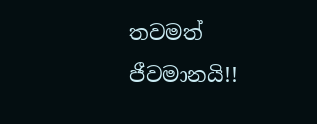තවමත් ජීවමානයි!!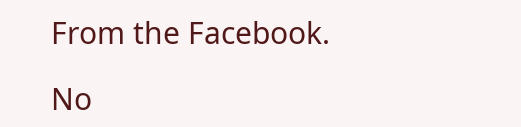From the Facebook.

No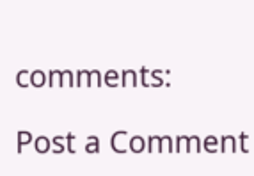comments:

Post a Comment